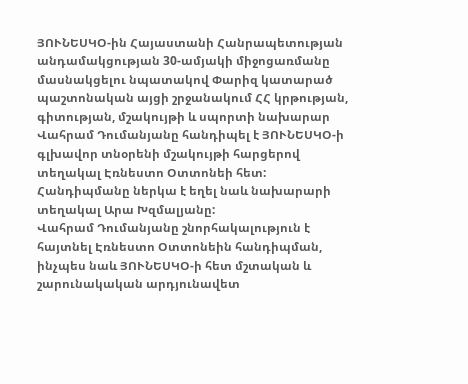ՅՈՒՆԵՍԿՕ-ին Հայաստանի Հանրապետության անդամակցության 30-ամյակի միջոցառմանը մասնակցելու նպատակով Փարիզ կատարած պաշտոնական այցի շրջանակում ՀՀ կրթության, գիտության, մշակույթի և սպորտի նախարար Վահրամ Դումանյանը հանդիպել է ՅՈՒՆԵՍԿՕ-ի գլխավոր տնօրենի մշակույթի հարցերով տեղակալ Էռնեստո Օտտոնեի հետ:
Հանդիպմանը ներկա է եղել նաև նախարարի տեղակալ Արա Խզմալյանը:
Վահրամ Դումանյանը շնորհակալություն է հայտնել Էռնեստո Օտտոնեին հանդիպման, ինչպես նաև ՅՈՒՆԵՍԿՕ-ի հետ մշտական և շարունակական արդյունավետ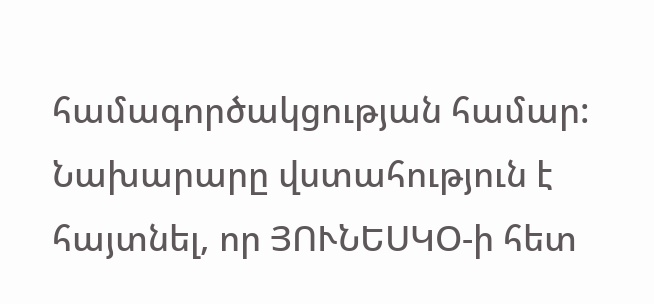համագործակցության համար: Նախարարը վստահություն է հայտնել, որ ՅՈՒՆԵՍԿՕ-ի հետ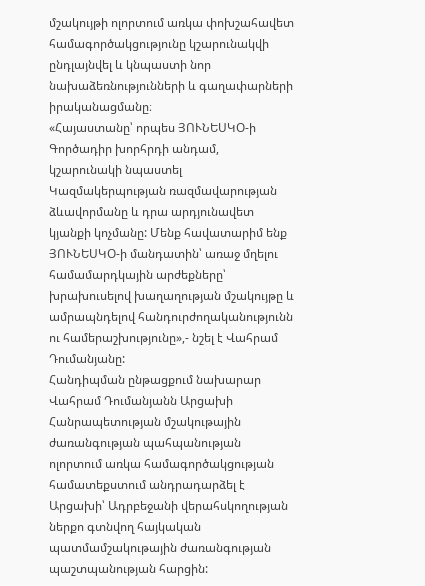մշակույթի ոլորտում առկա փոխշահավետ համագործակցությունը կշարունակվի ընդլայնվել և կնպաստի նոր նախաձեռնությունների և գաղափարների իրականացմանը։
«Հայաստանը՝ որպես ՅՈՒՆԵՍԿՕ-ի Գործադիր խորհրդի անդամ, կշարունակի նպաստել Կազմակերպության ռազմավարության ձևավորմանը և դրա արդյունավետ կյանքի կոչմանը: Մենք հավատարիմ ենք ՅՈՒՆԵՍԿՕ-ի մանդատին՝ առաջ մղելու համամարդկային արժեքները՝ խրախուսելով խաղաղության մշակույթը և ամրապնդելով հանդուրժողականությունն ու համերաշխությունը»,- նշել է Վահրամ Դումանյանը:
Հանդիպման ընթացքում նախարար Վահրամ Դումանյանն Արցախի Հանրապետության մշակութային ժառանգության պահպանության ոլորտում առկա համագործակցության համատեքստում անդրադարձել է Արցախի՝ Ադրբեջանի վերահսկողության ներքո գտնվող հայկական պատմամշակութային ժառանգության պաշտպանության հարցին: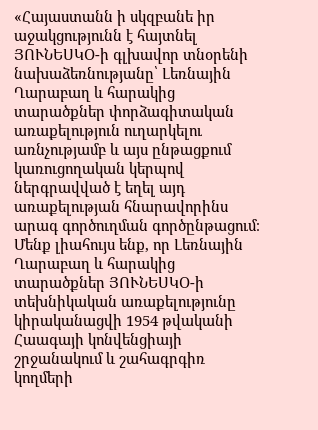«Հայաստանն ի սկզբանե իր աջակցությունն է հայտնել ՅՈՒՆԵՍԿՕ-ի գլխավոր տնօրենի նախաձեռնությանը՝ Լեռնային Ղարաբաղ և հարակից տարածքներ փորձագիտական առաքելություն ուղարկելու առնչությամբ և այս ընթացքում կառուցողական կերպով ներգրավված է եղել այդ առաքելության հնարավորինս արագ գործուղման գործընթացում։ Մենք լիահույս ենք, որ Լեռնային Ղարաբաղ և հարակից տարածքներ ՅՈՒՆԵՍԿՕ-ի տեխնիկական առաքելությունը կիրականացվի 1954 թվականի Հաագայի կոնվենցիայի շրջանակում և շահագրգիռ կողմերի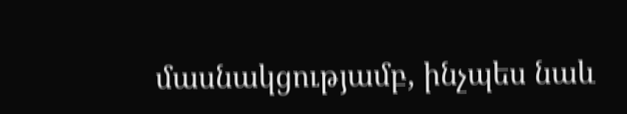մասնակցությամբ, ինչպես նաև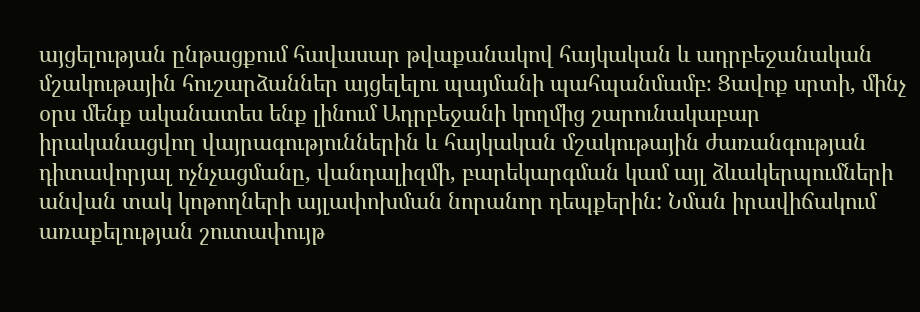այցելության ընթացքում հավասար թվաքանակով հայկական և ադրբեջանական մշակութային հուշարձաններ այցելելու պայմանի պահպանմամբ։ Ցավոք սրտի, մինչ օրս մենք ականատես ենք լինում Ադրբեջանի կողմից շարունակաբար իրականացվող վայրագություններին և հայկական մշակութային ժառանգության դիտավորյալ ոչնչացմանը, վանդալիզմի, բարեկարգման կամ այլ ձևակերպումների անվան տակ կոթողների այլափոխման նորանոր դեպքերին: Նման իրավիճակում առաքելության շուտափույթ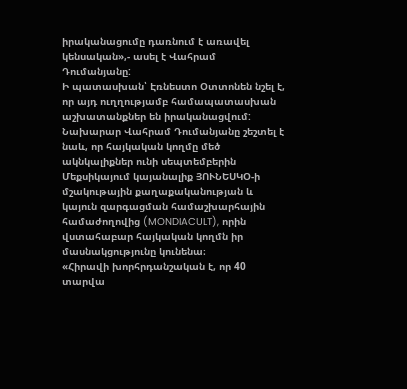իրականացումը դառնում է առավել կենսական»,- ասել է Վահրամ Դումանյանը:
Ի պատասխան՝ Էռնեստո Օտտոնեն նշել է, որ այդ ուղղությամբ համապատասխան աշխատանքներ են իրականացվում:
Նախարար Վահրամ Դումանյանը շեշտել է նաև, որ հայկական կողմը մեծ ակնկալիքներ ունի սեպտեմբերին Մեքսիկայում կայանալիք ՅՈՒՆԵՍԿՕ-ի մշակութային քաղաքականության և կայուն զարգացման համաշխարհային համաժողովից (MONDIACULT), որին վստահաբար հայկական կողմն իր մասնակցությունը կունենա։
«Հիրավի խորհրդանշական է, որ 40 տարվա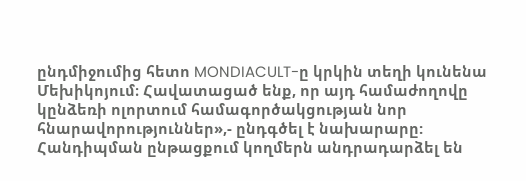ընդմիջումից հետո MONDIACULT-ը կրկին տեղի կունենա Մեխիկոյում։ Հավատացած ենք, որ այդ համաժողովը կընձեռի ոլորտում համագործակցության նոր հնարավորություններ»,- ընդգծել է նախարարը:
Հանդիպման ընթացքում կողմերն անդրադարձել են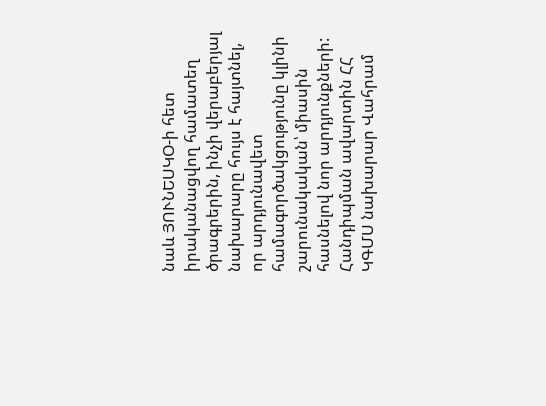նաև ՅՈՒՆԵՍԿՕ-ի հետ իրականացվող համատեղ ծրագրերին, ինչի վերաբերյալ նախարարը հույս է հայտնել, որ արդյունավետ համագործակցությունը կլինի շարունակական՝ միասին հասնելով նոր արդյունքների:
Հանդիպման ավարտին ՀՀ ԿԳՄՍ նախարար Վահրամ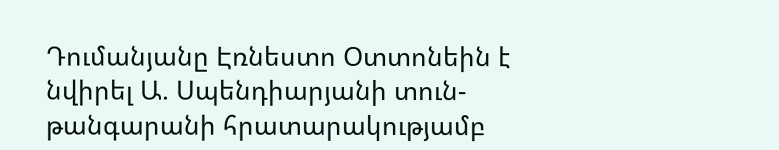Դումանյանը Էռնեստո Օտտոնեին է նվիրել Ա. Սպենդիարյանի տուն-թանգարանի հրատարակությամբ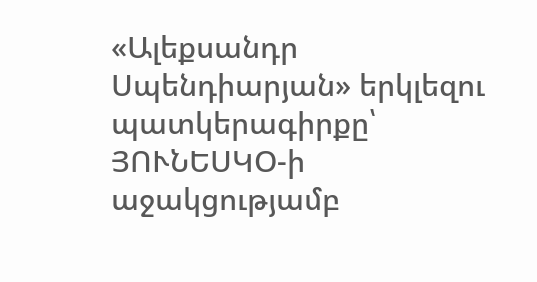«Ալեքսանդր Սպենդիարյան» երկլեզու պատկերագիրքը՝ ՅՈՒՆԵՍԿՕ-ի աջակցությամբ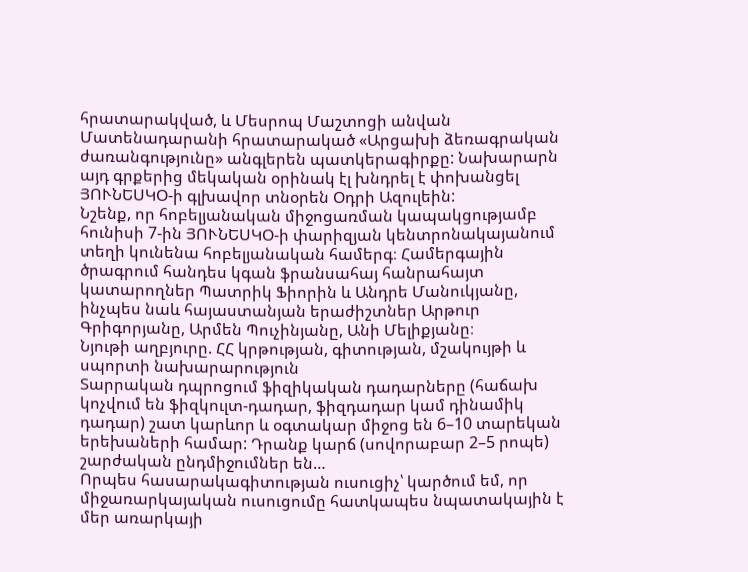հրատարակված, և Մեսրոպ Մաշտոցի անվան Մատենադարանի հրատարակած «Արցախի ձեռագրական ժառանգությունը» անգլերեն պատկերագիրքը: Նախարարն այդ գրքերից մեկական օրինակ էլ խնդրել է փոխանցել ՅՈՒՆԵՍԿՕ-ի գլխավոր տնօրեն Օդրի Ազուլեին:
Նշենք, որ հոբելյանական միջոցառման կապակցությամբ հունիսի 7-ին ՅՈՒՆԵՍԿՕ-ի փարիզյան կենտրոնակայանում տեղի կունենա հոբելյանական համերգ։ Համերգային ծրագրում հանդես կգան ֆրանսահայ հանրահայտ կատարողներ Պատրիկ Ֆիորին և Անդրե Մանուկյանը, ինչպես նաև հայաստանյան երաժիշտներ Արթուր Գրիգորյանը, Արմեն Պուչինյանը, Անի Մելիքյանը։
Նյութի աղբյուրը. ՀՀ կրթության, գիտության, մշակույթի և սպորտի նախարարություն
Տարրական դպրոցում ֆիզիկական դադարները (հաճախ կոչվում են ֆիզկուլտ-դադար, ֆիզդադար կամ դինամիկ դադար) շատ կարևոր և օգտակար միջոց են 6–10 տարեկան երեխաների համար: Դրանք կարճ (սովորաբար 2–5 րոպե) շարժական ընդմիջումներ են…
Որպես հասարակագիտության ուսուցիչ՝ կարծում եմ, որ միջառարկայական ուսուցումը հատկապես նպատակային է մեր առարկայի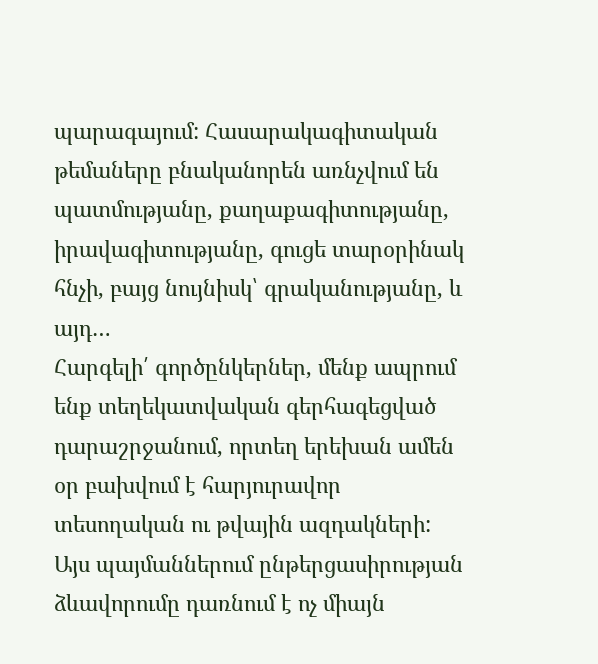պարագայում: Հասարակագիտական թեմաները բնականորեն առնչվում են պատմությանը, քաղաքագիտությանը, իրավագիտությանը, գուցե տարօրինակ հնչի, բայց նույնիսկ՝ գրականությանը, և այդ…
Հարգելի՛ գործընկերներ, մենք ապրում ենք տեղեկատվական գերհագեցված դարաշրջանում, որտեղ երեխան ամեն օր բախվում է հարյուրավոր տեսողական ու թվային ազդակների: Այս պայմաններում ընթերցասիրության ձևավորումը դառնում է ոչ միայն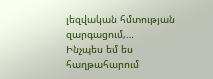լեզվական հմտության զարգացում,…
Ինչպես եմ ես հաղթահարում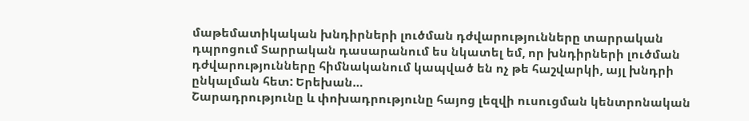մաթեմատիկական խնդիրների լուծման դժվարությունները տարրական դպրոցում Տարրական դասարանում ես նկատել եմ, որ խնդիրների լուծման դժվարությունները հիմնականում կապված են ոչ թե հաշվարկի, այլ խնդրի ընկալման հետ: Երեխան…
Շարադրությունը և փոխադրությունը հայոց լեզվի ուսուցման կենտրոնական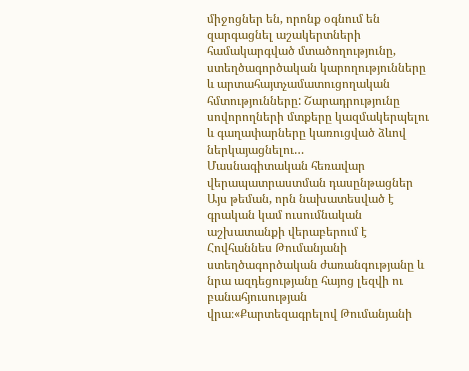միջոցներ են, որոնք օգնում են զարգացնել աշակերտների համակարգված մտածողությունը, ստեղծագործական կարողությունները և արտահայտչամատուցողական հմտությունները: Շարադրությունը սովորողների մտքերը կազմակերպելու և գաղափարները կառուցված ձևով ներկայացնելու…
Մասնագիտական հեռավար վերապատրաստման դասընթացներ
Այս թեման, որն նախատեսված է գրական կամ ուսումնական աշխատանքի վերաբերում է Հովհաննես Թումանյանի ստեղծագործական ժառանգությանը և նրա ազդեցությանը հայոց լեզվի ու բանահյուսության վրա։«Քարտեզագրելով Թումանյանի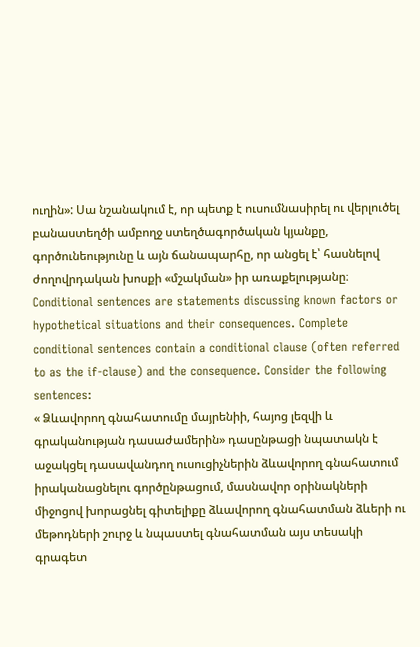ուղին»: Սա նշանակում է, որ պետք է ուսումնասիրել ու վերլուծել բանաստեղծի ամբողջ ստեղծագործական կյանքը, գործունեությունը և այն ճանապարհը, որ անցել է՝ հասնելով ժողովրդական խոսքի «մշակման» իր առաքելությանը։
Conditional sentences are statements discussing known factors or hypothetical situations and their consequences. Complete conditional sentences contain a conditional clause (often referred to as the if-clause) and the consequence. Consider the following sentences:
« Ձևավորող գնահատումը մայրենիի, հայոց լեզվի և գրականության դասաժամերին» դասընթացի նպատակն է աջակցել դասավանդող ուսուցիչներին ձևավորող գնահատում իրականացնելու գործընթացում, մասնավոր օրինակների միջոցով խորացնել գիտելիքը ձևավորող գնահատման ձևերի ու մեթոդների շուրջ և նպաստել գնահատման այս տեսակի գրագետ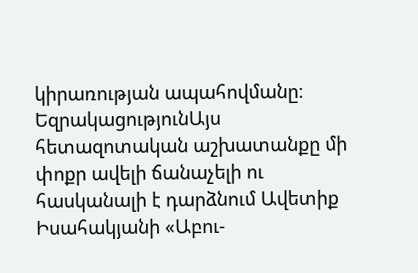կիրառության ապահովմանը։
ԵզրակացությունԱյս հետազոտական աշխատանքը մի փոքր ավելի ճանաչելի ու հասկանալի է դարձնում Ավետիք Իսահակյանի «Աբու-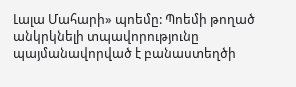Լալա Մահարի» պոեմը: Պոեմի թողած անկրկնելի տպավորությունը պայմանավորված է բանաստեղծի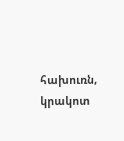հախուռն, կրակոտ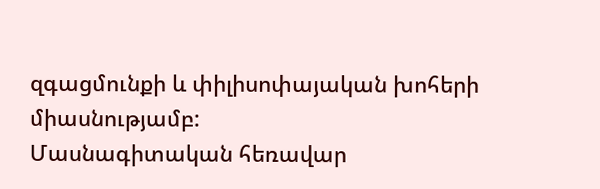զգացմունքի և փիլիսոփայական խոհերի միասնությամբ:
Մասնագիտական հեռավար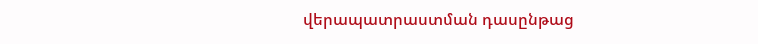վերապատրաստման դասընթաց